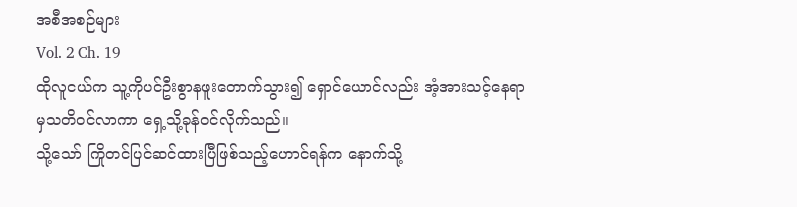အစီအစဉ်များ
Vol. 2 Ch. 19
ထိုလူငယ်က သူ့ကိုပင်ဦးစွာနဖူးတောက်သွား၍ ရှောင်ယောင်လည်း အံ့အားသင့်နေရာမှသတိဝင်လာကာ ရှေ့သို့ခုန်ဝင်လိုက်သည်။
သို့သော် ကြိုတင်ပြင်ဆင်ထားပြီဖြစ်သည့်ဟောင်ရန်က နောက်သို့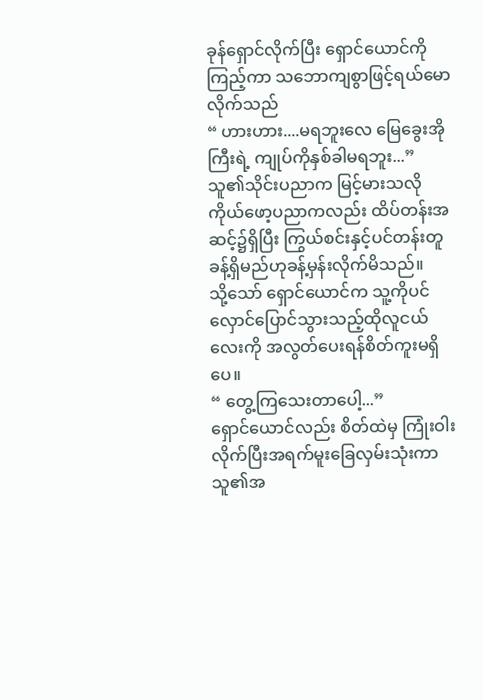ခုန်ရှောင်လိုက်ပြီး ရှောင်ယောင်ကိုကြည့်ကာ သဘောကျစွာဖြင့်ရယ်မောလိုက်သည်
“ ဟားဟား....မရဘူးလေ မြေခွေးအိုကြီးရဲ့ ကျုပ်ကိုနှစ်ခါမရဘူး...”
သူ၏သိုင်းပညာက မြင့်မားသလို ကိုယ်ဖော့ပညာကလည်း ထိပ်တန်းအဆင့်၌ရှိပြီး ကြွယ်စင်းနှင့်ပင်တန်းတူခန့်ရှိမည်ဟုခန့်မှန်းလိုက်မိသည်။
သို့သော် ရှောင်ယောင်က သူ့ကိုပင်လှောင်ပြောင်သွားသည့်ထိုလူငယ်လေးကို အလွတ်ပေးရန်စိတ်ကူးမရှိပေ။
“ တွေ့ကြသေးတာပေါ့...”
ရှောင်ယောင်လည်း စိတ်ထဲမှ ကြုံးဝါးလိုက်ပြီးအရက်မူးခြေလှမ်းသုံးကာ သူ၏အ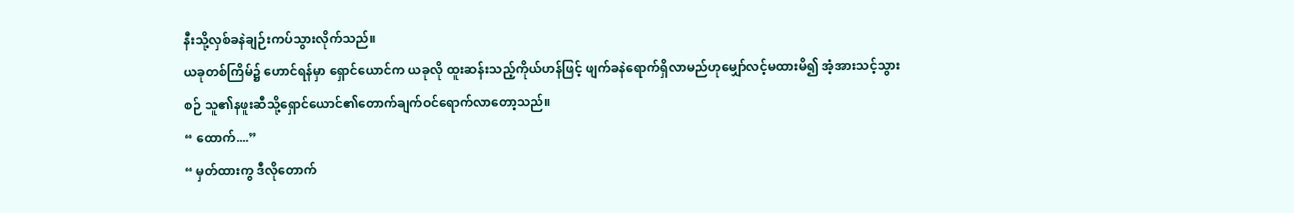နီးသို့လှစ်ခနဲချဉ်းကပ်သွားလိုက်သည်။
ယခုတစ်ကြိမ်၌ ဟောင်ရန်မှာ ရှောင်ယောင်က ယခုလို ထူးဆန်းသည့်ကိုယ်ဟန်ဖြင့် ဖျက်ခနဲရောက်ရှိလာမည်ဟုမျှော်လင့်မထားမိ၍ အံ့အားသင့်သွားစဉ် သူ၏နဖူးဆီသို့ရှောင်ယောင်၏တောက်ချက်ဝင်ရောက်လာတော့သည်။
“ ထောက်....”
“ မှတ်ထားကွ ဒီလိုတောက်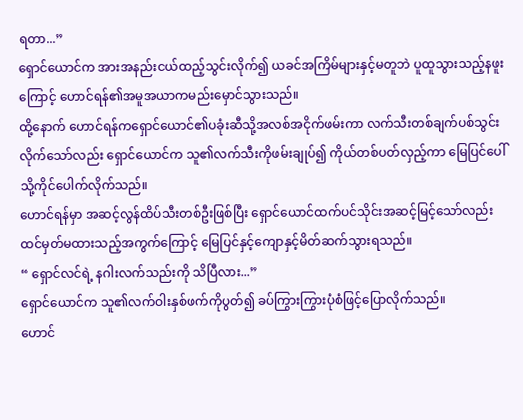ရတာ...”
ရှောင်ယောင်က အားအနည်းငယ်ထည့်သွင်းလိုက်၍ ယခင်အကြိမ်များနှင့်မတူဘဲ ပူထူသွားသည့်နဖူးကြောင့် ဟောင်ရန်၏အမူအယာကမည်းမှောင်သွားသည်။
ထို့နောက် ဟောင်ရန်ကရှောင်ယောင်၏ပခုံးဆီသို့အလစ်အငိုက်ဖမ်းကာ လက်သီးတစ်ချက်ပစ်သွင်းလိုက်သော်လည်း ရှောင်ယောင်က သူ၏လက်သီးကိုဖမ်းချုပ်၍ ကိုယ်တစ်ပတ်လှည့်ကာ မြေပြင်ပေါ်သို့ကိုင်ပေါက်လိုက်သည်။
ဟောင်ရန်မှာ အဆင့်လွန်ထိပ်သီးတစ်ဦးဖြစ်ပြီး ရှောင်ယောင်ထက်ပင်သိုင်းအဆင့်မြင့်သော်လည်း ထင်မှတ်မထားသည့်အကွက်ကြောင့် မြေပြင်နှင့်ကျောနှင့်မိတ်ဆက်သွားရသည်။
“ ရှောင်လင်ရဲ့ နဂါးလက်သည်းကို သိပြီလား...”
ရှောင်ယောင်က သူ၏လက်ဝါးနှစ်ဖက်ကိုပွတ်၍ ခပ်ကြွားကြွားပုံစံဖြင့်ပြောလိုက်သည်။
ဟောင်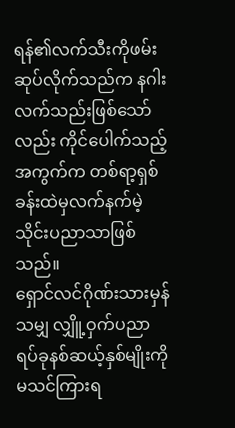ရန်၏လက်သီးကိုဖမ်းဆုပ်လိုက်သည်က နဂါးလက်သည်းဖြစ်သော်လည်း ကိုင်ပေါက်သည့်အကွက်က တစ်ရာ့ရှစ်ခန်းထဲမှလက်နက်မဲ့သိုင်းပညာသာဖြစ်သည်။
ရှောင်လင်ဂိုဏ်းသားမှန်သမျှ လျှိူ့ဝှက်ပညာရပ်ခုနစ်ဆယ့်နှစ်မျိုးကိုမသင်ကြားရ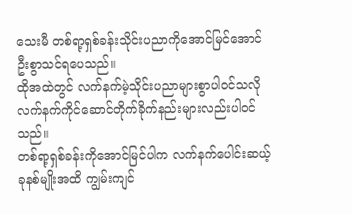သေးမီ တစ်ရာ့ရှစ်ခန်းသိုင်းပညာကိုအောင်မြင်အောင်ဦးစွာသင်ရပေသည်။
ထိုအထဲတွင် လက်နက်မဲ့သိုင်းပညာများစွာပါဝင်သလို လက်နက်ကိုင်ဆောင်တိုက်ခိုက်နည်းများလည်းပါဝင်သည်။
တစ်ရာ့ရှစ်ခန်းကိုအောင်မြင်ပါက လက်နက်ပေါင်းဆယ့်ခုနစ်မျိုးအထိ ကျွမ်းကျင်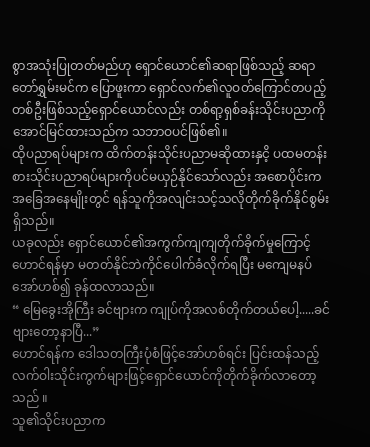စွာအသုံးပြုတတ်မည်ဟု ရှောင်ယောင်၏ဆရာဖြစ်သည့် ဆရာတော်ရွှမ်းမင်က ပြောဖူးကာ ရှောင်လက်၏လူဝတ်ကြောင်တပည့်တစ်ဦးဖြစ်သည့်ရှောင်ယောင်လည်း တစ်ရာ့ရှစ်ခန်းသိုင်းပညာကိုအောင်မြင်ထားသည်က သဘာဝပင်ဖြစ်၏။
ထိုပညာရပ်များက ထိက်တန်းသိုင်းပညာမဆိုထားနှငိ့ ပထမတန်းစားသိုင်းပညာရပ်များကိုပင်မယှဉ်နိုင်သော်လည်း အစောပိုင်းကအခြေအနေမျိုးတွင် ရန်သူကိုအလျင်းသင့်သလိုတိုက်ခိုက်နိုင်စွမ်းရှိသည်။
ယခုလည်း ရှောင်ယောင်၏အကွက်ကျကျတိုက်ခိုက်မှုကြောင့် ဟောင်ရန်မှာ မတတ်နိုင်ဘဲကိုင်ပေါက်ခံလိုက်ရပြီး မကျေမနပ်အော်ဟစ်၍ ခုန်ထလာသည်။
“ မြေခွေးအိုကြီး ခင်ဗျားက ကျုပ်ကိုအလစ်တိုက်တယ်ပေါ့.....ခင်ဗျားတော့နာပြီ...”
ဟောင်ရန်က ဒေါသတကြီးပုံစံဖြင့်အော်ဟစ်ရင်း ပြင်းထန်သည့်လက်ဝါးသိုင်းကွက်များဖြင့်ရှောင်ယောင်ကိုတိုက်ခိုက်လာတော့သည် ။
သူ၏သိုင်းပညာက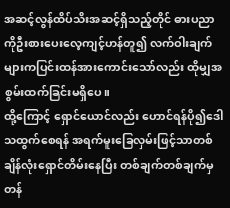အဆင့်လွန်ထိပ်သိးအဆင့်ရှိသည့်တိုင် ဓားပညာကိုဦးစားပေးလေ့ကျင့်ဟန်တူ၍ လက်ဝါးချက်များကပြင်းထန်အားကောင်းသော်လည်း ထိုမျှအစွမ်းထက်ခြင်းမရှိပေ။
ထို့ကြောင့် ရှောင်ယောင်လည်း ဟောင်ရန်ပို၍ဒေါသထွက်စေရန် အရက်မူးခြေလှမ်းဖြင့်သာတစ်ချိန်လုံးရှောင်တိမ်းနေပြီး တစ်ချက်တစ်ချက်မှတန်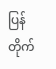ပြန်တိုက်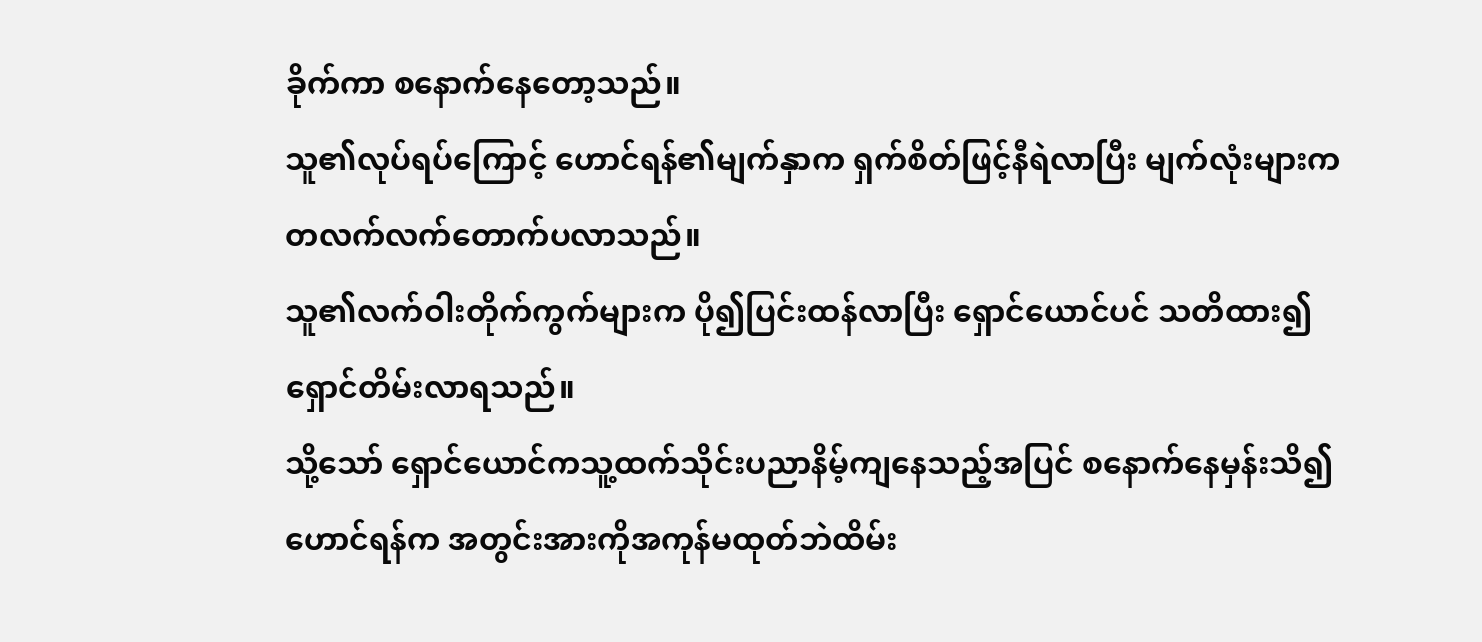ခိုက်ကာ စနောက်နေတော့သည်။
သူ၏လုပ်ရပ်ကြောင့် ဟောင်ရန်၏မျက်နှာက ရှက်စိတ်ဖြင့်နီရဲလာပြီး မျက်လုံးများက တလက်လက်တောက်ပလာသည်။
သူ၏လက်ဝါးတိုက်ကွက်များက ပို၍ပြင်းထန်လာပြီး ရှောင်ယောင်ပင် သတိထား၍ရှောင်တိမ်းလာရသည်။
သို့သော် ရှောင်ယောင်ကသူ့ထက်သိုင်းပညာနိမ့်ကျနေသည့်အပြင် စနောက်နေမှန်းသိ၍ ဟောင်ရန်က အတွင်းအားကိုအကုန်မထုတ်ဘဲထိမ်း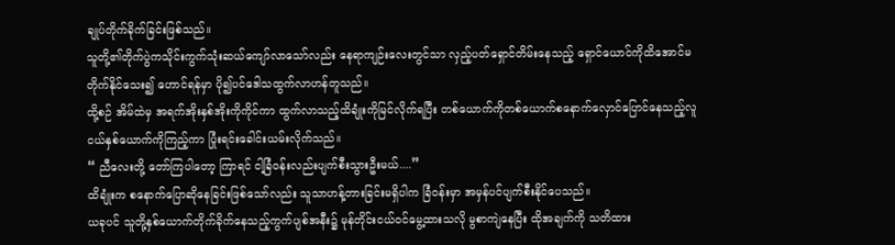ချုပ်တိုက်ခိုက်ခြင်းဖြစ်သည်။
သူတို့၏တိုက်ပွဲကသိုင်းကွက်သုံးဆယ်ကျော်လာသော်လည်း နေရာကျဉ်းလေးတွင်သာ လှည့်ပတ်ရှောင်တိမ်းနေသည့် ရှောင်ယောင်ကိုထိအောင်မတိုက်နိုင်သေး၍ ဟောင်ရန်မှာ ပို၍ပင်ဒေါသထွက်လာဟန်တူသည်။
ထို့စဉ် အိမ်ထဲမှ အရက်အိုးနှစ်အိုးကိုကိုင်ကာ ထွက်လာသည့်ထိချုံးကိုမြင်လိုက်ရပြီး တစ်ယောက်ကိုတစ်ယောက်စနောက်လှောင်ပြောင်နေသည့်လူငယ်နှစ်ယောက်ကိုကြည့်ကာ ပြုံးရင်းခေါင်းယမ်းလိုက်သည်။
“ ညီလေးတို့ တော်ကြပါတော့ ကြာရင် ငါ့ခြံဝန်းလည်းပျက်စီးသွားဦးမယ်....”
ထိချုံးက စနောက်ပြောဆိုနေခြင်းဖြစ်သော်လည်း သူသာဟန့်တားခြင်းမရှိပါက ခြံဝန်းမှာ အမှန်ပင်ပျက်စီးနိုင်ပေသည်။
ယခုပင် သူတို့နှစ်ယောက်တိုက်ခိုက်နေသည့်ကွက်ပျစ်အနီး၌ မုန်တိုင်းငယ်ဝင်မွေ့ထားသလို မွစာကျဲနေပြီး ထိုအချက်ကို သတိထား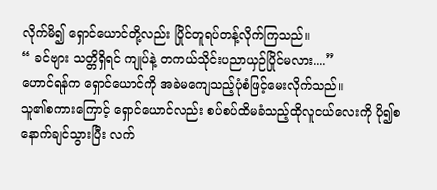လိုက်မိ၍ ရှောင်ယောင်တို့လည်း ပြိုင်တူရပ်တန့်လိုက်ကြသည်။
“ ခင်ဗျား သတ္တိရှိရင် ကျုပ်နဲ့ တကယ်သိုင်းပညာယှဉ်ပြိုင်မလား....”
ဟောင်ရန်က ရှောင်ယောင်ကို အခဲမကျေသည့်ပုံစံဖြင့်မေးလိုက်သည်။
သူ၏စကားကြောင့် ရှောင်ယောင်လည်း စပ်စပ်ထိမခံသည့်ထိုလူငယ်လေးကို ပို၍စနောက်ချင်သွားပြီး လက်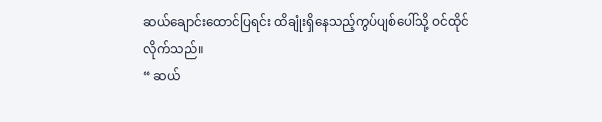ဆယ်ချောင်းထောင်ပြရင်း ထိချုံးရှိနေသည့်ကွပ်ပျစ်ပေါ်သို့ ဝင်ထိုင်လိုက်သည်။
“ ဆယ်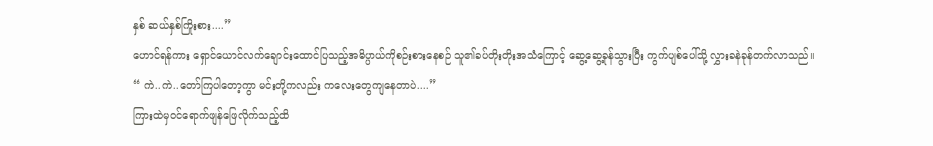နှစ် ဆယ်နှစ်ကြိုးစား....”
ဟောင်ရန်ကား ရှောင်ယောင်လက်ချောင်းထောင်ပြသည့်အဓိပ္ပာယ်ကိုစဉ်းစားနေစဉ် သူ၏ခပ်တိုးတိုးအသံကြောင့် ဆွေ့ဆွေ့ခုန်သွားပြီး ကွက်ပျစ်ပေါ်သို့ လွှားခနဲခုန်တက်လာသည်။
“ ကဲ..ကဲ..တော်ကြပါတော့ကွာ မင်းတို့ကလည်း ကလေးတွေကျနေတာပဲ....”
ကြားထဲမှဝင်ရောက်ဖျန်ဖြေလိုက်သည့်ထိ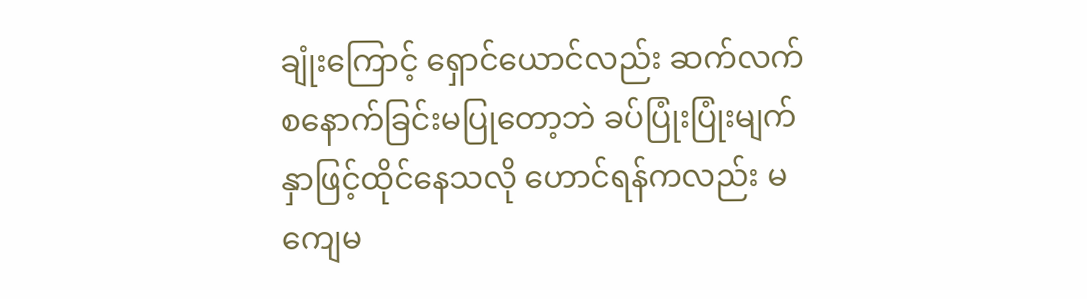ချုံးကြောင့် ရှောင်ယောင်လည်း ဆက်လက်စနောက်ခြင်းမပြုတော့ဘဲ ခပ်ပြုံးပြုံးမျက်နှာဖြင့်ထိုင်နေသလို ဟောင်ရန်ကလည်း မကျေမ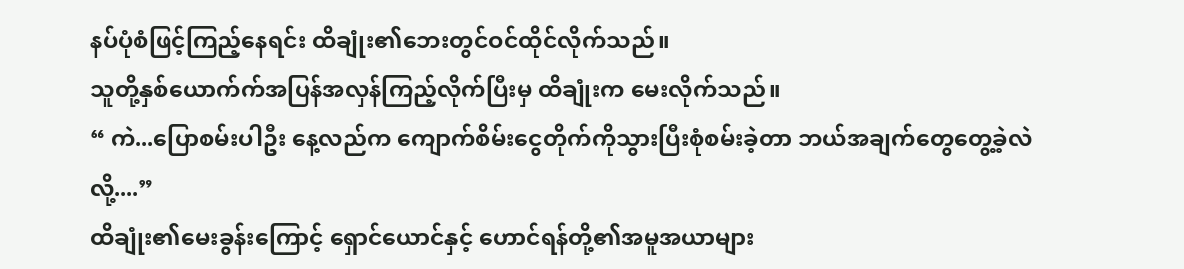နပ်ပုံစံဖြင့်ကြည့်နေရင်း ထိချုံး၏ဘေးတွင်ဝင်ထိုင်လိုက်သည်။
သူတို့နှစ်ယောက်က်အပြန်အလှန်ကြည့်လိုက်ပြီးမှ ထိချုံးက မေးလိုက်သည်။
“ ကဲ...ပြောစမ်းပါဦး နေ့လည်က ကျောက်စိမ်းငွေတိုက်ကိုသွားပြီးစုံစမ်းခဲ့တာ ဘယ်အချက်တွေတွေ့ခဲ့လဲလို့....”
ထိချုံး၏မေးခွန်းကြောင့် ရှောင်ယောင်နှင့် ဟောင်ရန်တို့၏အမူအယာများ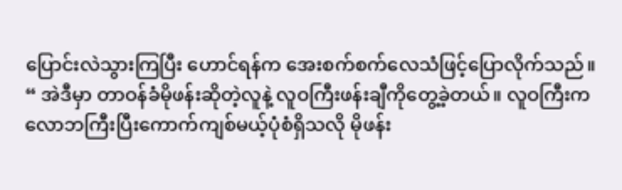ပြောင်းလဲသွားကြပြီး ဟောင်ရန်က အေးစက်စက်လေသံဖြင့်ပြောလိုက်သည်။
“ အဲဒီမှာ တာဝန်ခံမိုဖန်းဆိုတဲ့လူနဲ့ လူဝကြီးဖန်းချီကိုတွေ့ခဲ့တယ်။ လူဝကြီးက လောဘကြီးပြီးကောက်ကျစ်မယ့်ပုံစံရှိသလို မိုဖန်း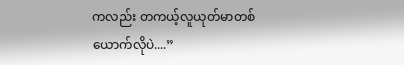ကလည်း တကယ့်လူယုတ်မာတစ်ယောက်လိုပဲ....”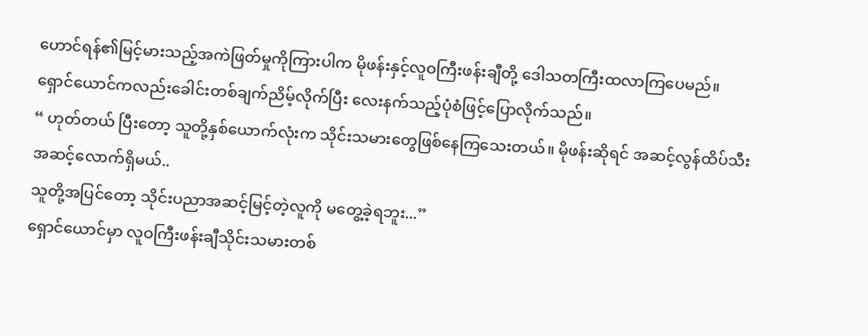ဟောင်ရန်၏မြင့်မားသည့်အကဲဖြတ်မှုကိုကြားပါက မိုဖန်းနှင့်လူဝကြီးဖန်းချီတို့ ဒေါသတကြီးထလာကြပေမည်။
ရှောင်ယောင်ကလည်းခေါင်းတစ်ချက်ညိမ့်လိုက်ပြီး လေးနက်သည့်ပုံစံဖြင့်ပြောလိုက်သည်။
“ ဟုတ်တယ် ပြီးတော့ သူတို့နှစ်ယောက်လုံးက သိုင်းသမားတွေဖြစ်နေကြသေးတယ်။ မိုဖန်းဆိုရင် အဆင့်လွန်ထိပ်သီးအဆင့်လောက်ရှိမယ်..
သူတို့အပြင်တော့ သိုင်းပညာအဆင့်မြင့်တဲ့လူကို မတွေ့ခဲ့ရဘူး...”
ရှောင်ယောင်မှာ လူဝကြီးဖန်းချီသိုင်းသမားတစ်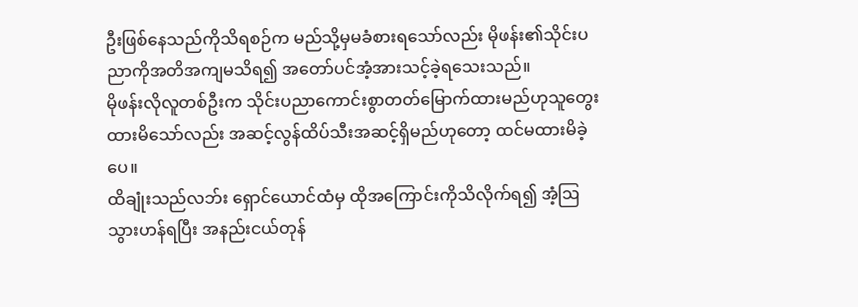ဦးဖြစ်နေသည်ကိုသိရစဉ်က မည်သို့မှမခံစားရသော်လည်း မိုဖန်း၏သိုင်းပညာကိုအတိအကျမသိရ၍ အတော်ပင်အံ့အားသင့်ခဲ့ရသေးသည်။
မိုဖန်းလိုလူတစ်ဦးက သိုင်းပညာကောင်းစွာတတ်မြောက်ထားမည်ဟုသူတွေးထားမိသော်လည်း အဆင့်လွန်ထိပ်သီးအဆင့်ရှိမည်ဟုတော့ ထင်မထားမိခဲ့ပေ။
ထိချုံးသည်လဘ်း ရှောင်ယောင်ထံမှ ထိုအကြောင်းကိုသိလိုက်ရ၍ အံ့ဩသွားဟန်ရပြီး အနည်းငယ်တုန်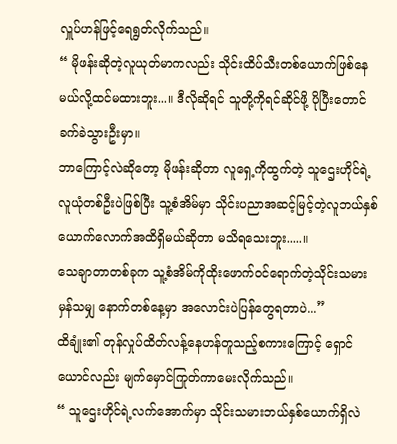လှူပ်ဟန်ဖြင့်ရေရွတ်လိုက်သည်။
“ မိုဖန်းဆိုတဲ့လူယုတ်မာကလည်း သိုင်းထိပ်သီးတစ်ယောက်ဖြစ်နေမယ်လို့ထင်မထားဘူး...။ ဒီလိုဆိုရင် သူတို့ကိုရင်ဆိုင်ဖို့ ပိုပြီးတောင် ခက်ခဲသွားဦးမှာ။
ဘာကြောင့်လဲဆိုတော့ မိုဖန်းဆိုတာ လူရှေ့ကိုထွက်တဲ့ သူဌေးဟိုင်ရဲ့လူယုံတစ်ဦးပဲဖြစ်ပြီး သူ့စံအိမ်မှာ သိုင်းပညာအဆင့်မြင့်တဲ့လူဘယ်နှစ်ယောက်လောက်အထိရှိမယ်ဆိုတာ မသိရသေးဘူး.....။
သေချာတာတစ်ခုက သူ့စံအိမ်ကိုထိုးဖောက်ဝင်ရောက်တဲ့သိုင်းသမားမှန်သမျှ နောက်တစ်နေ့မှာ အလောင်းပဲပြန်တွေရတာပဲ...”
ထိချုံး၏ တုန်လှုပ်ထိတ်လန့်နေဟန်တူသည့်စကားကြောင့် ရှောင်ယောင်လည်း မျက်မှောင်ကြုတ်ကာမေးလိုက်သည်။
“ သူဌေးဟိုင်ရဲ့လက်အောက်မှာ သိုင်းသမားဘယ်နှစ်ယောက်ရှိလဲ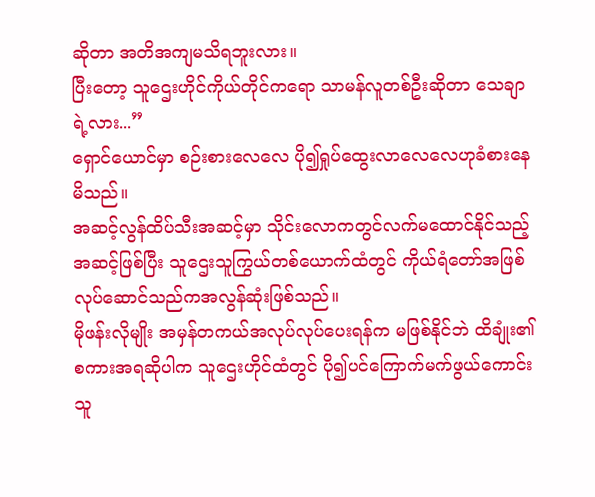ဆိုတာ အတိအကျမသိရဘူးလား။
ပြီးတော့ သူဌေးဟိုင်ကိုယ်တိုင်ကရော သာမန်လူတစ်ဦးဆိုတာ သေချာရဲ့လား...”
ရှောင်ယောင်မှာ စဉ်းစားလေလေ ပို၍ရှုပ်ထွေးလာလေလေဟုခံစားနေမိသည်။
အဆင့်လွန်ထိပ်သီးအဆင့်မှာ သိုင်းလောကတွင်လက်မထောင်နိုင်သည့်အဆင့်ဖြစ်ပြီး သူဌေးသူကြွယ်တစ်ယောက်ထံတွင် ကိုယ်ရံတော်အဖြစ်လုပ်ဆောင်သည်ကအလွန်ဆုံးဖြစ်သည်။
မိုဖန်းလိုမျိုး အမှန်တကယ်အလုပ်လုပ်ပေးရန်က မဖြစ်နိုင်ဘဲ ထိချုံး၏စကားအရဆိုပါက သူဌေးဟိုင်ထံတွင် ပို၍ပင်ကြောက်မက်ဖွယ်ကောင်းသူ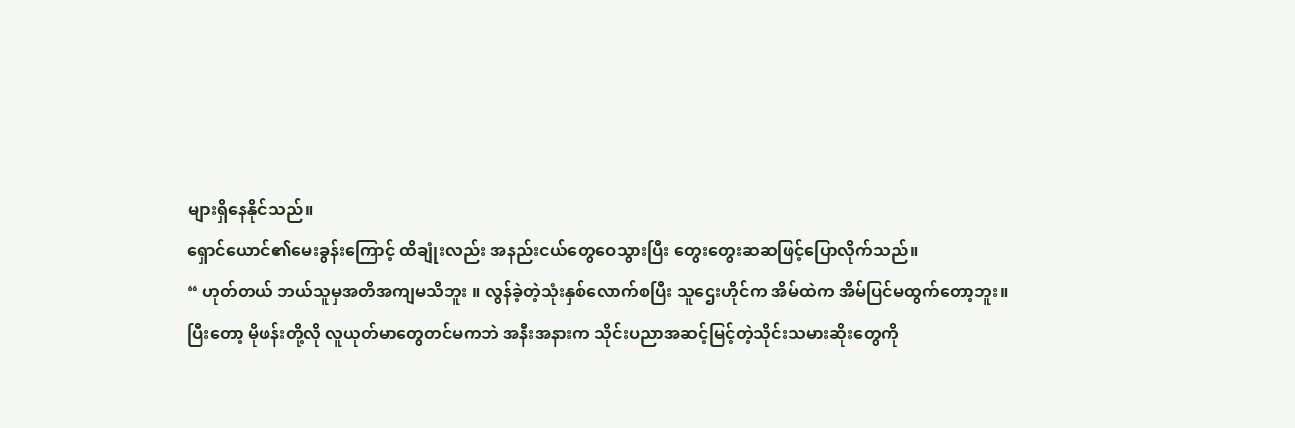များရှိနေနိုင်သည်။
ရှောင်ယောင်၏မေးခွန်းကြောင့် ထိချုံးလည်း အနည်းငယ်တွေဝေသွားပြီး တွေးတွေးဆဆဖြင့်ပြောလိုက်သည်။
“ ဟုတ်တယ် ဘယ်သူမှအတိအကျမသိဘူး ။ လွန်ခဲ့တဲ့သုံးနှစ်လောက်စပြီး သူဌေးဟိုင်က အိမ်ထဲက အိမ်ပြင်မထွက်တော့ဘူး။
ပြီးတော့ မိုဖန်းတို့လို လူယုတ်မာတွေတင်မကဘဲ အနီးအနားက သိုင်းပညာအဆင့်မြင့်တဲ့သိုင်းသမားဆိုးတွေကို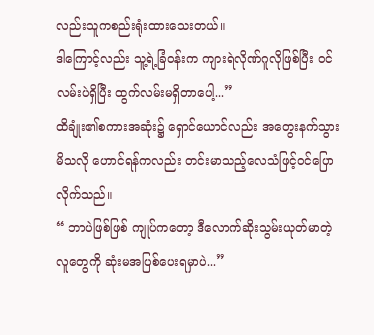လည်းသူကစည်းရုံးထားသေးတယ်။
ဒါကြောင့်လည်း သူ့ရဲ့ခြံဝန်းက ကျားရဲလိုဏ်ဂူလိုဖြစ်ပြီး ဝင်လမ်းပဲရှိပြီး ထွက်လမ်းမရှိတာပေါ့...”
ထိချုံး၏စကားအဆုံး၌ ရှောင်ယောင်လည်း အတွေးနက်သွားမိသလို ဟောင်ရန်ကလည်း တင်းမာသည့်လေသံဖြင့်ဝင်ပြောလိုက်သည်။
“ ဘာပဲဖြစ်ဖြစ် ကျုပ်ကတော့ ဒီလောက်ဆိုးသွမ်းယုတ်မာတဲ့လူတွေကို ဆုံးမအပြစ်ပေးရမှာပဲ...”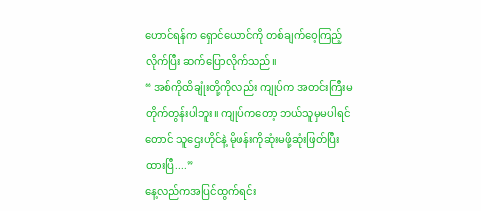ဟောင်ရန်က ရှောင်ယောင်ကို တစ်ချက်ဝေ့ကြည့်လိုက်ပြီး ဆက်ပြောလိုက်သည်။
“ အစ်ကိုထိချုံးတို့ကိုလည်း ကျုပ်က အတင်းကြီးမတိုက်တွန်းပါဘူး။ ကျုပ်ကတော့ ဘယ်သူမှမပါရင်တောင် သူဌေးဟိုင်နဲ့ မိုဖန်းကိုဆုံးမဖို့ဆုံးဖြတ်ပြီးထားပြီ....”
နေ့လည်ကအပြင်ထွက်ရင်း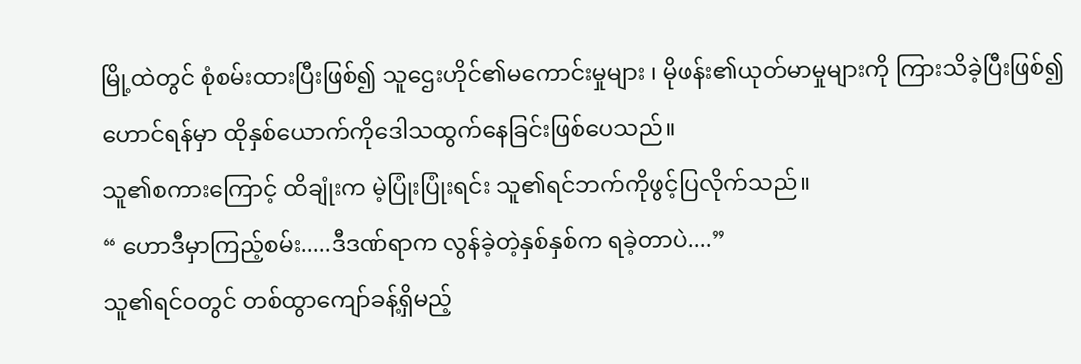မြို့ထဲတွင် စုံစမ်းထားပြီးဖြစ်၍ သူဌေးဟိုင်၏မကောင်းမှုများ ၊ မိုဖန်း၏ယုတ်မာမှုများကို ကြားသိခဲ့ပြီးဖြစ်၍ ဟောင်ရန်မှာ ထိုနှစ်ယောက်ကိုဒေါသထွက်နေခြင်းဖြစ်ပေသည်။
သူ၏စကားကြောင့် ထိချုံးက မဲ့ပြုံးပြုံးရင်း သူ၏ရင်ဘက်ကိုဖွင့်ပြလိုက်သည်။
“ ဟောဒီမှာကြည့်စမ်း.....ဒီဒဏ်ရာက လွန်ခဲ့တဲ့နှစ်နှစ်က ရခဲ့တာပဲ....”
သူ၏ရင်ဝတွင် တစ်ထွာကျော်ခန့်ရှိမည့်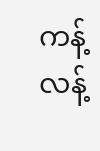ကန့်လန့်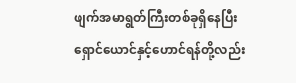ဖျက်အမာရွတ်ကြီးတစ်ခုရှိနေပြီး ရှောင်ယောင်နှင့်ဟောင်ရန်တို့လည်း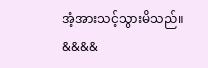အံ့အားသင့်သွားမိသည်။
&&&&